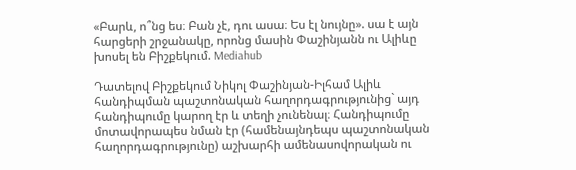«Բարև, ո՞նց ես։ Բան չէ, դու ասա։ Ես էլ նույնը». սա է այն հարցերի շրջանակը, որոնց մասին Փաշինյանն ու Ալիևը խոսել են Բիշքեկում. Mediahub

Դատելով Բիշքեկում Նիկոլ Փաշինյան-Իլհամ Ալիև հանդիպման պաշտոնական հաղորդագրությունից` այդ հանդիպումը կարող էր և տեղի չունենալ։ Հանդիպումը մոտավորապես նման էր (համենայնդեպս պաշտոնական հաղորդագրությունը) աշխարհի ամենասովորական ու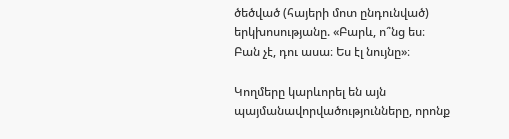ծեծված (հայերի մոտ ընդունված) երկխոսությանը. «Բարև, ո՞նց ես։ Բան չէ, դու ասա։ Ես էլ նույնը»։

Կողմերը կարևորել են այն պայմանավորվածությունները, որոնք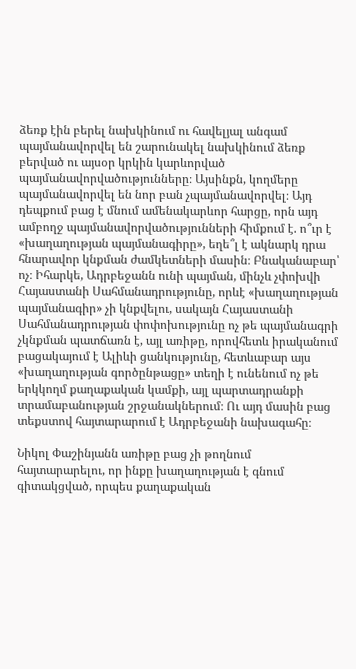ձեռք էին բերել նախկինում ու հավելյալ անգամ պայմանավորվել են շարունակել նախկինում ձեռք բերված ու այսօր կրկին կարևորված պայմանավորվածությունները։ Այսինքն, կողմերը պայմանավորվել են նոր բան չպայմանավորվել։ Այդ դեպքում բաց է մնում ամենակարևոր հարցը, որն այդ ամբողջ պայմանավորվածությունների հիմքում է. ո՞ւր է «խաղաղության պայմանագիրը», եղե՞լ է ակնարկ դրա հնարավոր կնքման ժամկետների մասին։ Բնականաբար՝ ոչ։ Իհարկե, Ադրբեջանն ունի պայման, մինչև չփոխվի Հայաստանի Սահմանադրությունը, որևէ «խաղաղության պայմանագիր» չի կնքվելու, սակայն Հայաստանի Սահմանադրության փոփոխությունը ոչ թե պայմանագրի չկնքման պատճառն է, այլ առիթը, որովհետև իրականում բացակայում է Ալիևի ցանկությունը, հետևաբար այս «խաղաղության գործընթացը» տեղի է ունենում ոչ թե երկկողմ քաղաքական կամքի, այլ պարտադրանքի տրամաբանության շրջանակներում։ Ու այդ մասին բաց տեքստով հայտարարում է Ադրբեջանի նախագահը։

Նիկոլ Փաշինյանն առիթը բաց չի թողնում հայտարարելու, որ ինքը խաղաղության է գնում գիտակցված, որպես քաղաքական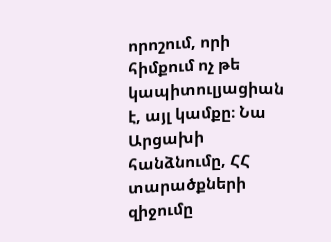որոշում, որի հիմքում ոչ թե կապիտուլյացիան է, այլ կամքը։ Նա Արցախի հանձնումը, ՀՀ տարածքների զիջումը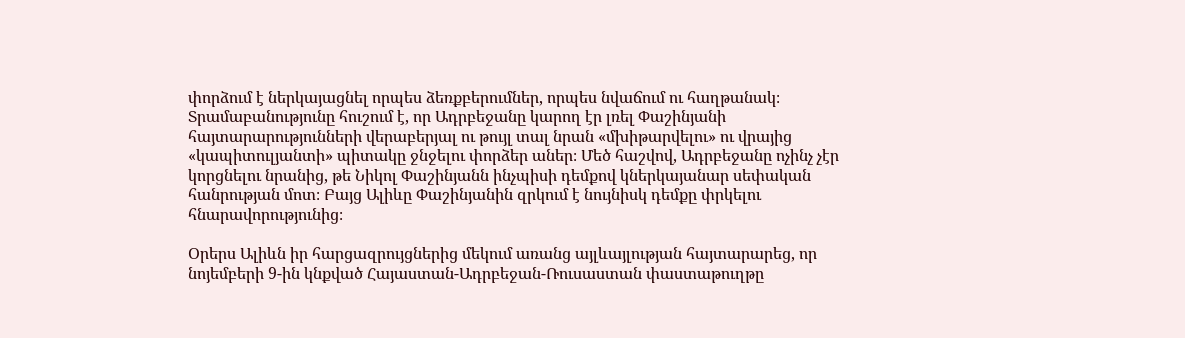փորձում է ներկայացնել որպես ձեռքբերումներ, որպես նվաճում ու հաղթանակ։ Տրամաբանությունը հուշում է, որ Ադրբեջանը կարող էր լռել Փաշինյանի հայտարարությունների վերաբերյալ ու թույլ տալ նրան «մխիթարվելու» ու վրայից «կապիտուլյանտի» պիտակը ջնջելու փորձեր աներ։ Մեծ հաշվով, Ադրբեջանը ոչինչ չէր կորցնելու նրանից, թե Նիկոլ Փաշինյանն ինչպիսի դեմքով կներկայանար սեփական հանրության մոտ։ Բայց Ալիևը Փաշինյանին զրկում է նույնիսկ դեմքը փրկելու հնարավորությունից։

Օրերս Ալիևն իր հարցազրույցներից մեկում առանց այլևայլության հայտարարեց, որ նոյեմբերի 9-ին կնքված Հայաստան-Ադրբեջան-Ռուսաստան փաստաթուղթը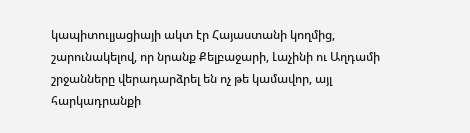կապիտուլյացիայի ակտ էր Հայաստանի կողմից, շարունակելով, որ նրանք Քելբաջարի, Լաչինի ու Աղդամի շրջանները վերադարձրել են ոչ թե կամավոր, այլ հարկադրանքի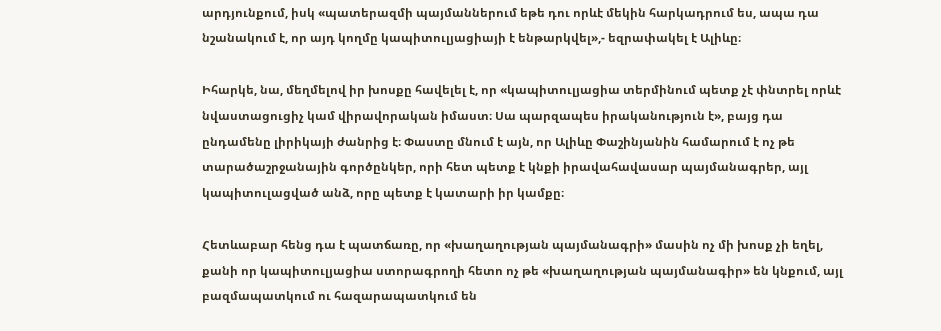արդյունքում, իսկ «պատերազմի պայմաններում եթե դու որևէ մեկին հարկադրում ես, ապա դա նշանակում է, որ այդ կողմը կապիտուլյացիայի է ենթարկվել»,- եզրափակել է Ալիևը։

Իհարկե, նա, մեղմելով իր խոսքը հավելել է, որ «կապիտուլյացիա տերմինում պետք չէ փնտրել որևէ նվաստացուցիչ կամ վիրավորական իմաստ։ Սա պարզապես իրականություն է», բայց դա ընդամենը լիրիկայի ժանրից է։ Փաստը մնում է այն, որ Ալիևը Փաշինյանին համարում է ոչ թե տարածաշրջանային գործընկեր, որի հետ պետք է կնքի իրավահավասար պայմանագրեր, այլ կապիտուլացված անձ, որը պետք է կատարի իր կամքը։

Հետևաբար հենց դա է պատճառը, որ «խաղաղության պայմանագրի» մասին ոչ մի խոսք չի եղել, քանի որ կապիտուլյացիա ստորագրողի հետո ոչ թե «խաղաղության պայմանագիր» են կնքում, այլ բազմապատկում ու հազարապատկում են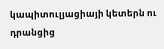կապիտուլյացիայի կետերն ու դրանցից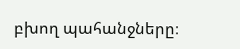բխող պահանջները։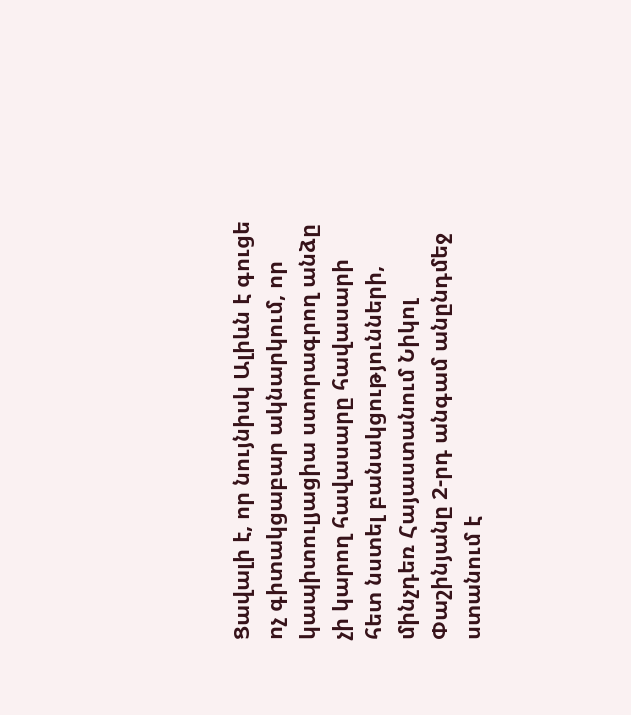Ցավալի է, որ նույնիսկ Ալիևն է գուցե ոչ գիտակցաբար ակնարկում, որ կապիտուլյացիա ստորագրող անձը չի կարող հավասարը հավասարի հետ նստել բանակցությունների, մինչդեռ Հայաստանում Նիկոլ Փաշինյանը 2-րդ անգամ անընդմեջ ստանում է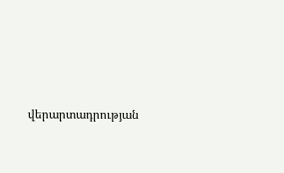վերարտադրության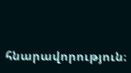հնարավորություն։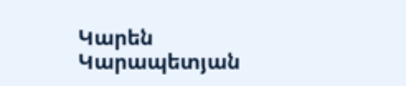Կարեն Կարապետյան